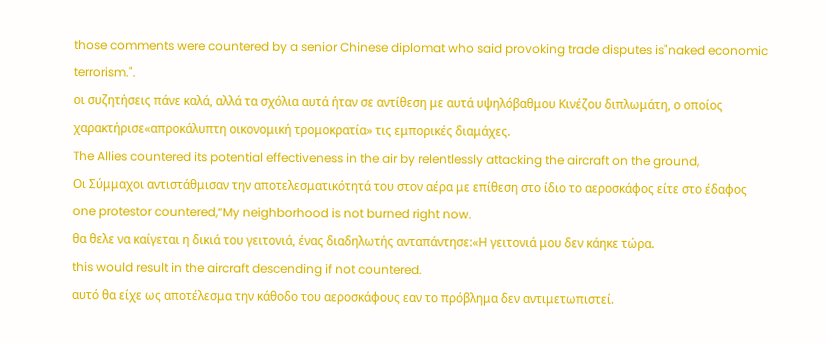those comments were countered by a senior Chinese diplomat who said provoking trade disputes is"naked economic terrorism.".
οι συζητήσεις πάνε καλά, αλλά τα σχόλια αυτά ήταν σε αντίθεση με αυτά υψηλόβαθμου Κινέζου διπλωμάτη, ο οποίος χαρακτήρισε«απροκάλυπτη οικονομική τρομοκρατία» τις εμπορικές διαμάχες.
The Allies countered its potential effectiveness in the air by relentlessly attacking the aircraft on the ground,
Οι Σύμμαχοι αντιστάθμισαν την αποτελεσματικότητά του στον αέρα με επίθεση στο ίδιο το αεροσκάφος είτε στο έδαφος
one protestor countered,“My neighborhood is not burned right now.
θα θελε να καίγεται η δικιά του γειτονιά, ένας διαδηλωτής ανταπάντησε:«Η γειτονιά μου δεν κάηκε τώρα.
this would result in the aircraft descending if not countered.
αυτό θα είχε ως αποτέλεσμα την κάθοδο του αεροσκάφους εαν το πρόβλημα δεν αντιμετωπιστεί.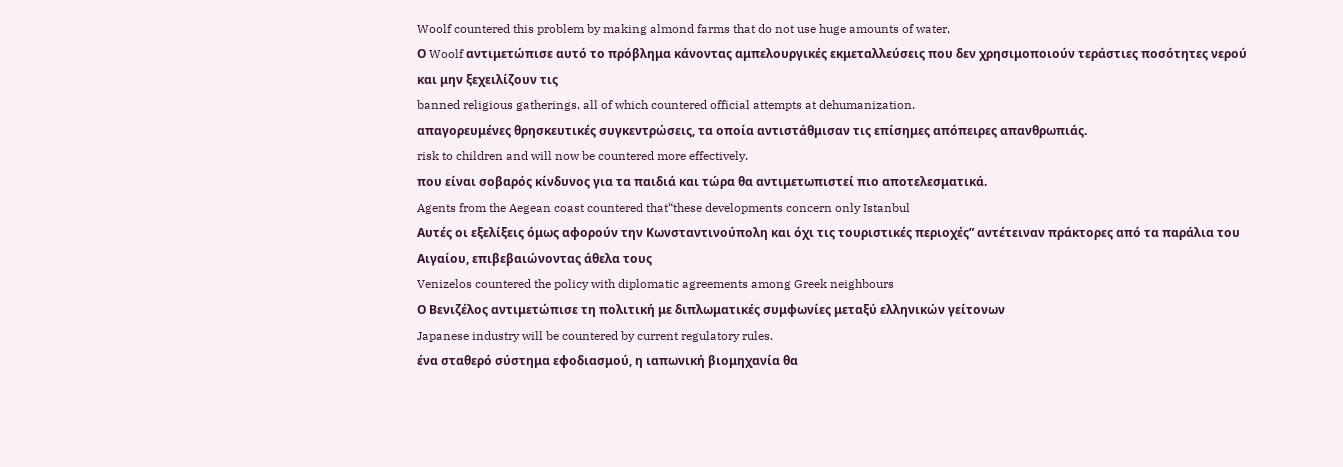Woolf countered this problem by making almond farms that do not use huge amounts of water,
Ο Woolf αντιμετώπισε αυτό το πρόβλημα κάνοντας αμπελουργικές εκμεταλλεύσεις που δεν χρησιμοποιούν τεράστιες ποσότητες νερού και μην ξεχειλίζουν τις
banned religious gatherings, all of which countered official attempts at dehumanization.
απαγορευμένες θρησκευτικές συγκεντρώσεις, τα οποία αντιστάθμισαν τις επίσημες απόπειρες απανθρωπιάς.
risk to children and will now be countered more effectively.
που είναι σοβαρός κίνδυνος για τα παιδιά και τώρα θα αντιμετωπιστεί πιο αποτελεσματικά.
Agents from the Aegean coast countered that“these developments concern only Istanbul
Αυτές οι εξελίξεις όμως αφορούν την Κωνσταντινούπολη και όχι τις τουριστικές περιοχές” αντέτειναν πράκτορες από τα παράλια του Αιγαίου, επιβεβαιώνοντας άθελα τους
Venizelos countered the policy with diplomatic agreements among Greek neighbours
Ο Βενιζέλος αντιμετώπισε τη πολιτική με διπλωματικές συμφωνίες μεταξύ ελληνικών γείτονων
Japanese industry will be countered by current regulatory rules.
ένα σταθερό σύστημα εφοδιασμού, η ιαπωνική βιομηχανία θα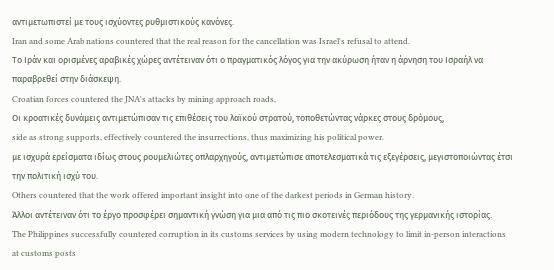αντιμετωπιστεί με τους ισχύοντες ρυθμιστικούς κανόνες.
Iran and some Arab nations countered that the real reason for the cancellation was Israel's refusal to attend.
Το Ιράν και ορισμένες αραβικές χώρες αντέτειναν ότι ο πραγματικός λόγος για την ακύρωση ήταν η άρνηση του Ισραήλ να παραβρεθεί στην διάσκεψη.
Croatian forces countered the JNA's attacks by mining approach roads,
Οι κροατικές δυνάμεις αντιμετώπισαν τις επιθέσεις του λαϊκού στρατού, τοποθετώντας νάρκες στους δρόμους,
side as strong supports, effectively countered the insurrections, thus maximizing his political power.
με ισχυρά ερείσματα ιδίως στους ρουμελιώτες οπλαρχηγούς, αντιμετώπισε αποτελεσματικά τις εξεγέρσεις, μεγιστοποιώντας έτσι την πολιτική ισχύ του.
Others countered that the work offered important insight into one of the darkest periods in German history.
Άλλοι αντέτειναν ότι το έργο προσφέρει σημαντική γνώση για μια από τις πιο σκοτεινές περιόδους της γερμανικής ιστορίας.
The Philippines successfully countered corruption in its customs services by using modern technology to limit in-person interactions at customs posts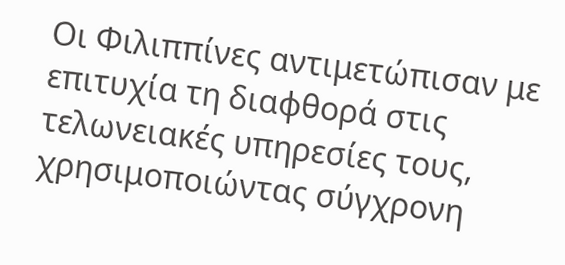Οι Φιλιππίνες αντιμετώπισαν με επιτυχία τη διαφθορά στις τελωνειακές υπηρεσίες τους, χρησιμοποιώντας σύγχρονη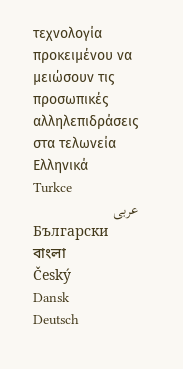τεχνολογία προκειμένου να μειώσουν τις προσωπικές αλληλεπιδράσεις στα τελωνεία
Ελληνικά
Turkce
عربى
Български
বাংলা
Český
Dansk
Deutsch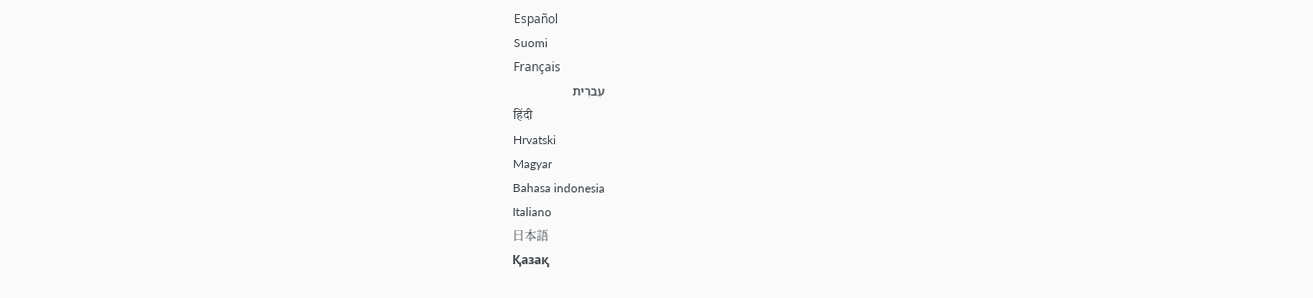Español
Suomi
Français
עִברִית
हिंदी
Hrvatski
Magyar
Bahasa indonesia
Italiano
日本語
Қазақ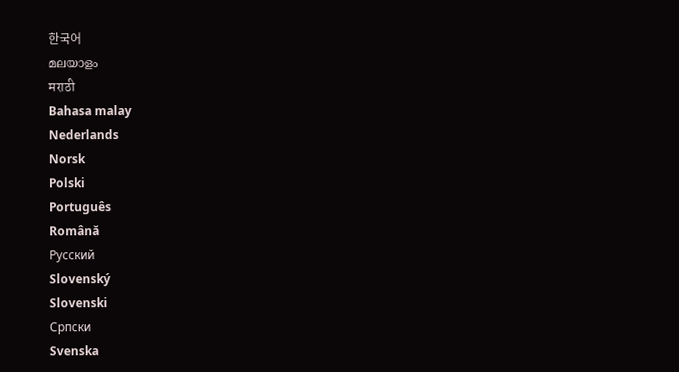한국어
മലയാളം
मराठी
Bahasa malay
Nederlands
Norsk
Polski
Português
Română
Русский
Slovenský
Slovenski
Српски
Svenska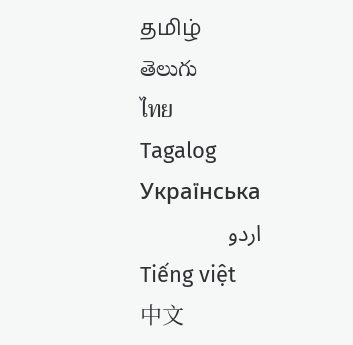தமிழ்
తెలుగు
ไทย
Tagalog
Українська
اردو
Tiếng việt
中文